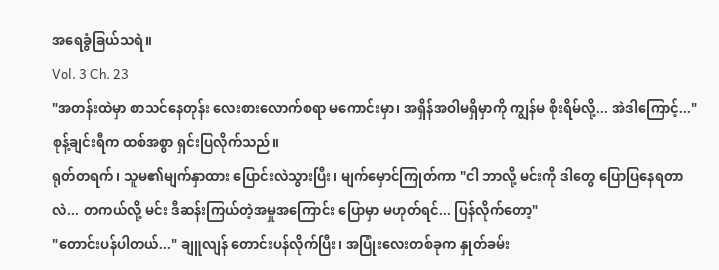အရေခွံခြယ်သရဲ။
Vol. 3 Ch. 23
"အတန်းထဲမှာ စာသင်နေတုန်း လေးစားလောက်စရာ မကောင်းမှာ၊ အရှိန်အဝါမရှိမှာကို ကျွန်မ စိုးရိမ်လို့... အဲဒါကြောင့်..." စုန့်ချင်းရီက ထစ်အစွာ ရှင်းပြလိုက်သည်။
ရုတ်တရက်၊ သူမ၏မျက်နှာထား ပြောင်းလဲသွားပြီး၊ မျက်မှောင်ကြုတ်ကာ "ငါ ဘာလို့ မင်းကို ဒါတွေ ပြောပြနေရတာလဲ... တကယ်လို့ မင်း ဒီဆန်းကြယ်တဲ့အမှုအကြောင်း ပြောမှာ မဟုတ်ရင်... ပြန်လိုက်တော့"
"တောင်းပန်ပါတယ်..." ချူလျန် တောင်းပန်လိုက်ပြီး၊ အပြုံးလေးတစ်ခုက နှုတ်ခမ်း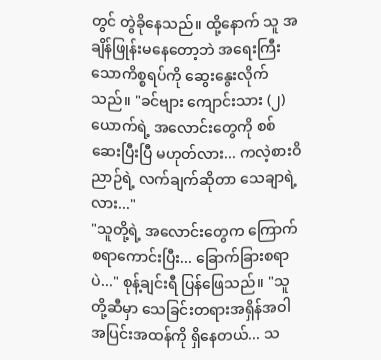တွင် တွဲခိုနေသည်။ ထို့နောက် သူ အချိန်ဖြုန်းမနေတော့ဘဲ အရေးကြီးသောကိစ္စရပ်ကို ဆွေးနွေးလိုက်သည်။ "ခင်ဗျား ကျောင်းသား (၂)ယောက်ရဲ့ အလောင်းတွေကို စစ်ဆေးပြီးပြီ မဟုတ်လား... ကလဲ့စားဝိညာဉ်ရဲ့ လက်ချက်ဆိုတာ သေချာရဲ့လား..."
"သူတို့ရဲ့ အလောင်းတွေက ကြောက်စရာကောင်းပြီး... ခြောက်ခြားစရာပဲ..." စုန့်ချင်းရီ ပြန်ဖြေသည်။ "သူတို့ဆီမှာ သေခြင်းတရားအရှိန်အဝါ အပြင်းအထန်ကို ရှိနေတယ်... သ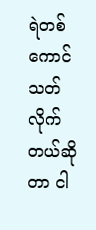ရဲတစ်ကောင် သတ်လိုက်တယ်ဆိုတာ ငါ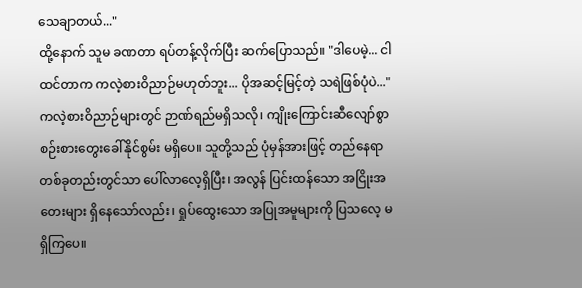သေချာတယ်..."
ထို့နောက် သူမ ခဏတာ ရပ်တန့်လိုက်ပြီး ဆက်ပြောသည်။ "ဒါပေမဲ့... ငါ ထင်တာက ကလဲ့စားဝိညာဉ်မဟုတ်ဘူး... ပိုအဆင့်မြင့်တဲ့ သရဲဖြစ်ပုံပဲ..."
ကလဲ့စားဝိညာဉ်များတွင် ဉာဏ်ရည်မရှိသလို၊ ကျိုးကြောင်းဆီလျော်စွာ စဉ်းစားတွေးခေါ်နိုင်စွမ်း မရှိပေ။ သူတို့သည် ပုံမှန်အားဖြင့် တည်နေရာတစ်ခုတည်းတွင်သာ ပေါ်လာလေ့ရှိပြီး၊ အလွန် ပြင်းထန်သော အငြိုးအတေးများ ရှိနေသော်လည်း၊ ရှုပ်ထွေးသော အပြုအမူများကို ပြသလေ့ မရှိကြပေ။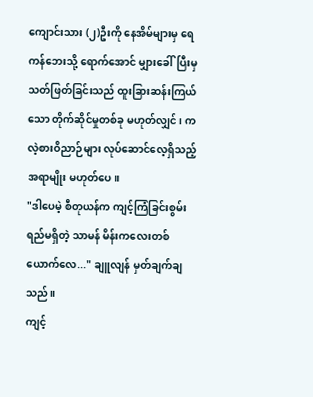ကျောင်းသား (၂)ဦးကို နေအိမ်များမှ ရေကန်ဘေးသို့ ရောက်အောင် မျှားခေါ်ပြီးမှ သတ်ဖြတ်ခြင်းသည် ထူးခြားဆန်းကြယ်သော တိုက်ဆိုင်မှုတစ်ခု မဟုတ်လျှင်၊ ကလဲ့စားဝိညာဉ်များ လုပ်ဆောင်လေ့ရှိသည့် အရာမျိုး မဟုတ်ပေ။
"ဒါပေမဲ့ စီတုယန်က ကျင့်ကြံခြင်းစွမ်းရည်မရှိတဲ့ သာမန် မိန်းကလေးတစ်ယောက်လေ..." ချူလျန် မှတ်ချက်ချသည်။
ကျင့်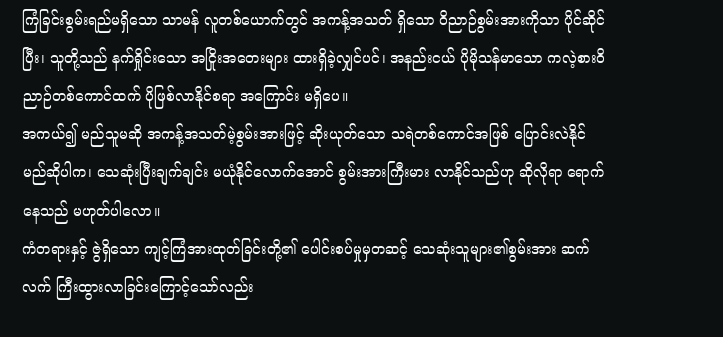ကြံခြင်းစွမ်းရည်မရှိသော သာမန် လူတစ်ယောက်တွင် အကန့်အသတ် ရှိသော ဝိညာဉ်စွမ်းအားကိုသာ ပိုင်ဆိုင်ပြီး၊ သူတို့သည် နက်ရှိုင်းသော အငြိုးအတေးများ ထားရှိခဲ့လျှင်ပင်၊ အနည်းငယ် ပိုမိုသန်မာသော ကလဲ့စားဝိညာဉ်တစ်ကောင်ထက် ပိုဖြစ်လာနိုင်စရာ အကြောင်း မရှိပေ။
အကယ်၍ မည်သူမဆို အကန့်အသတ်မဲ့စွမ်းအားဖြင့် ဆိုးယုတ်သော သရဲတစ်ကောင်အဖြစ် ပြောင်းလဲနိုင်မည်ဆိုပါက၊ သေဆုံးပြီးချက်ချင်း မယုံနိုင်လောက်အောင် စွမ်းအားကြီးမား လာနိုင်သည်ဟု ဆိုလိုရာ ရောက်နေသည် မဟုတ်ပါလော။
ကံတရားနှင့် ဇွဲရှိသော ကျင့်ကြံအားထုတ်ခြင်းတို့၏ ပေါင်းစပ်မှုမှတဆင့် သေဆုံးသူများ၏စွမ်းအား ဆက်လက် ကြီးထွားလာခြင်းကြောင့်သော်လည်း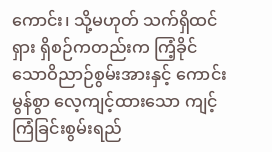ကောင်း၊ သို့မဟုတ် သက်ရှိထင်ရှား ရှိစဉ်ကတည်းက ကြံ့ခိုင်သောဝိညာဉ်စွမ်းအားနှင့် ကောင်းမွန်စွာ လေ့ကျင့်ထားသော ကျင့်ကြံခြင်းစွမ်းရည်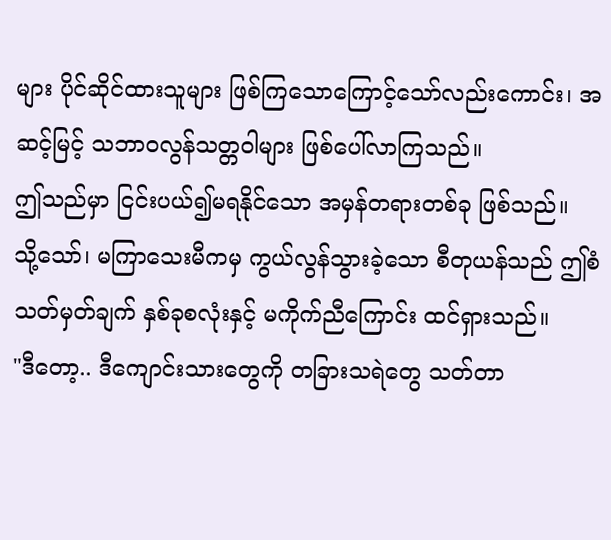များ ပိုင်ဆိုင်ထားသူများ ဖြစ်ကြသောကြောင့်သော်လည်းကောင်း၊ အဆင့်မြင့် သဘာဝလွန်သတ္တဝါများ ဖြစ်ပေါ်လာကြသည်။
ဤသည်မှာ ငြင်းပယ်၍မရနိုင်သော အမှန်တရားတစ်ခု ဖြစ်သည်။
သို့သော်၊ မကြာသေးမီကမှ ကွယ်လွန်သွားခဲ့သော စီတုယန်သည် ဤစံသတ်မှတ်ချက် နှစ်ခုစလုံးနှင့် မကိုက်ညီကြောင်း ထင်ရှားသည်။
"ဒီတော့.. ဒီကျောင်းသားတွေကို တခြားသရဲတွေ သတ်တာ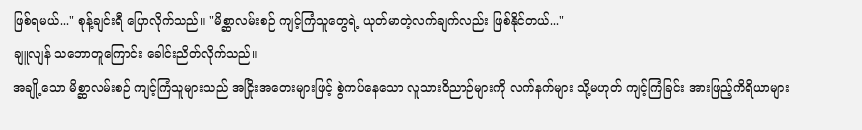ဖြစ်ရမယ်..." စုန့်ချင်းရီ ပြောလိုက်သည်။ "မိစ္ဆာလမ်းစဉ် ကျင့်ကြံသူတွေရဲ့ ယုတ်မာတဲ့လက်ချက်လည်း ဖြစ်နိုင်တယ်..."
ချူလျန် သဘောတူကြောင်း ခေါင်းညိတ်လိုက်သည်။
အချို့သော မိစ္ဆာလမ်းစဉ် ကျင့်ကြံသူများသည် အငြိုးအတေးများဖြင့် စွဲကပ်နေသော လူသားဝိညာဉ်များကို လက်နက်များ သို့မဟုတ် ကျင့်ကြံခြင်း အားဖြည့်ကိရိယာများ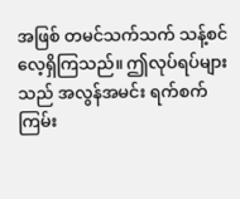အဖြစ် တမင်သက်သက် သန့်စင်လေ့ရှိကြသည်။ ဤလုပ်ရပ်များသည် အလွန်အမင်း ရက်စက်ကြမ်း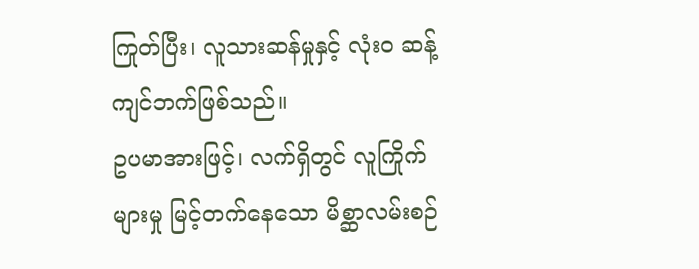ကြုတ်ပြီး၊ လူသားဆန်မှုနှင့် လုံးဝ ဆန့်ကျင်ဘက်ဖြစ်သည်။
ဥပမာအားဖြင့်၊ လက်ရှိတွင် လူကြိုက်များမှု မြင့်တက်နေသော မိစ္ဆာလမ်းစဉ်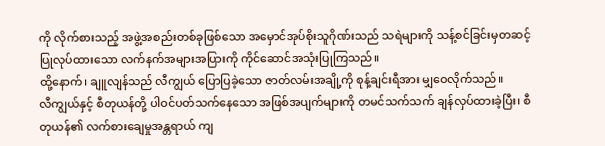ကို လိုက်စားသည့် အဖွဲ့အစည်းတစ်ခုဖြစ်သော အမှောင်အုပ်စိုးသူဂိုဏ်းသည် သရဲများကို သန့်စင်ခြင်းမှတဆင့် ပြုလုပ်ထားသော လက်နက်အများအပြားကို ကိုင်ဆောင်အသုံးပြုကြသည်။
ထို့နောက်၊ ချူလျန်သည် လီကျွယ် ပြောပြခဲ့သော ဇာတ်လမ်းအချို့ကို စုန့်ချင်းရီအား မျှဝေလိုက်သည်။
လီကျွယ်နှင့် စီတုယန်တို့ ပါဝင်ပတ်သက်နေသော အဖြစ်အပျက်များကို တမင်သက်သက် ချန်လှပ်ထားခဲ့ပြီး၊ စီတုယန်၏ လက်စားချေမှုအန္တရာယ် ကျ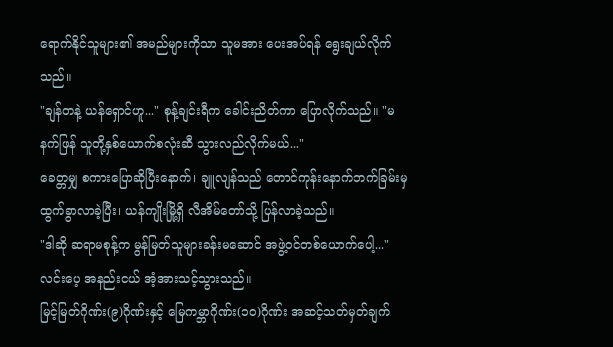ရောက်နိုင်သူများ၏ အမည်များကိုသာ သူမအား ပေးအပ်ရန် ရွေးချယ်လိုက်သည်။
"ချန်တနဲ့ ယန်ရှောင်ဟူ..." စုန့်ချင်းရီက ခေါင်းညိတ်ကာ ပြောလိုက်သည်။ "မနက်ဖြန် သူတို့နှစ်ယောက်စလုံးဆီ သွားလည်လိုက်မယ်..."
ခေတ္တမျှ စကားပြောဆိုပြီးနောက်၊ ချူလျန်သည် တောင်ကုန်းနောက်ဘက်ခြမ်းမှ ထွက်ခွာလာခဲ့ပြီး၊ ယန်ကျိုးမြို့ရှိ လီအိမ်တော်သို့ ပြန်လာခဲ့သည်။
"ဒါဆို ဆရာမစုန့်က မွန်မြတ်သူများခန်းမဆောင် အဖွဲ့ဝင်တစ်ယောက်ပေါ့..." လင်းပေ့ အနည်းငယ် အံ့အားသင့်သွားသည်။
မြင့်မြတ်ဂိုဏ်း(၉)ဂိုဏ်းနှင့် မြေကမ္ဘာဂိုဏ်း(၁၀)ဂိုဏ်း အဆင့်သတ်မှတ်ချက်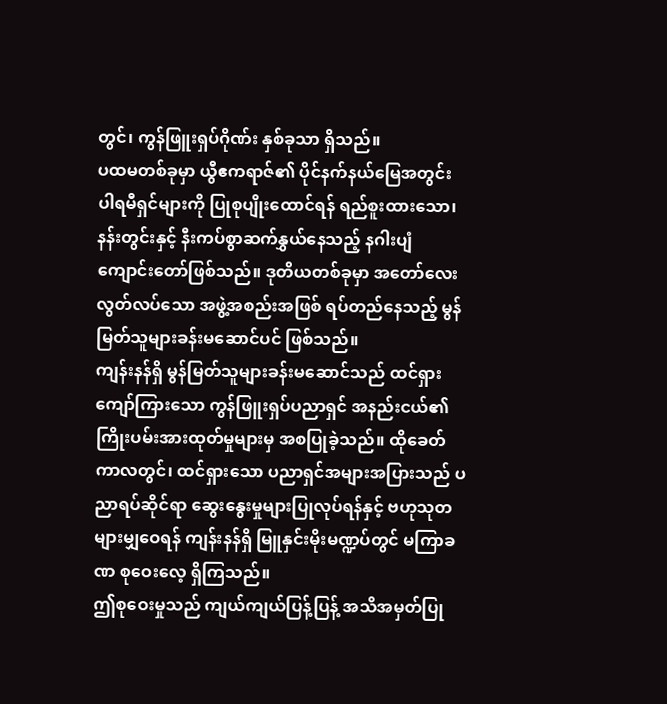တွင်၊ ကွန်ဖြူးရှပ်ဂိုဏ်း နှစ်ခုသာ ရှိသည်။
ပထမတစ်ခုမှာ ယွီဧကရာဇ်၏ ပိုင်နက်နယ်မြေအတွင်း ပါရမီရှင်များကို ပြုစုပျိုးထောင်ရန် ရည်စူးထားသော၊ နန်းတွင်းနှင့် နီးကပ်စွာဆက်နွှယ်နေသည့် နဂါးပျံကျောင်းတော်ဖြစ်သည်။ ဒုတိယတစ်ခုမှာ အတော်လေး လွတ်လပ်သော အဖွဲ့အစည်းအဖြစ် ရပ်တည်နေသည့် မွန်မြတ်သူများခန်းမဆောင်ပင် ဖြစ်သည်။
ကျန်းနန်ရှိ မွန်မြတ်သူများခန်းမဆောင်သည် ထင်ရှားကျော်ကြားသော ကွန်ဖြူးရှပ်ပညာရှင် အနည်းငယ်၏ ကြိုးပမ်းအားထုတ်မှုများမှ အစပြုခဲ့သည်။ ထိုခေတ်ကာလတွင်၊ ထင်ရှားသော ပညာရှင်အများအပြားသည် ပညာရပ်ဆိုင်ရာ ဆွေးနွေးမှုများပြုလုပ်ရန်နှင့် ဗဟုသုတများမျှဝေရန် ကျန်းနန်ရှိ မြူနှင်းမိုးမဏ္ဍပ်တွင် မကြာခဏ စုဝေးလေ့ ရှိကြသည်။
ဤစုဝေးမှုသည် ကျယ်ကျယ်ပြန့်ပြန့် အသိအမှတ်ပြု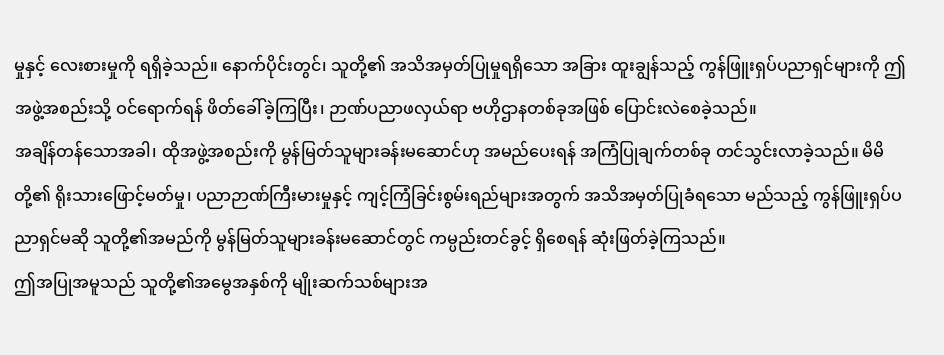မှုနှင့် လေးစားမှုကို ရရှိခဲ့သည်။ နောက်ပိုင်းတွင်၊ သူတို့၏ အသိအမှတ်ပြုမှုရရှိသော အခြား ထူးချွန်သည့် ကွန်ဖြူးရှပ်ပညာရှင်များကို ဤအဖွဲ့အစည်းသို့ ဝင်ရောက်ရန် ဖိတ်ခေါ်ခဲ့ကြပြီး၊ ဉာဏ်ပညာဖလှယ်ရာ ဗဟိုဌာနတစ်ခုအဖြစ် ပြောင်းလဲစေခဲ့သည်။
အချိန်တန်သောအခါ၊ ထိုအဖွဲ့အစည်းကို မွန်မြတ်သူများခန်းမဆောင်ဟု အမည်ပေးရန် အကြံပြုချက်တစ်ခု တင်သွင်းလာခဲ့သည်။ မိမိတို့၏ ရိုးသားဖြောင့်မတ်မှု၊ ပညာဉာဏ်ကြီးမားမှုနှင့် ကျင့်ကြံခြင်းစွမ်းရည်များအတွက် အသိအမှတ်ပြုခံရသော မည်သည့် ကွန်ဖြူးရှပ်ပညာရှင်မဆို သူတို့၏အမည်ကို မွန်မြတ်သူများခန်းမဆောင်တွင် ကမ္ပည်းတင်ခွင့် ရှိစေရန် ဆုံးဖြတ်ခဲ့ကြသည်။
ဤအပြုအမူသည် သူတို့၏အမွေအနှစ်ကို မျိုးဆက်သစ်များအ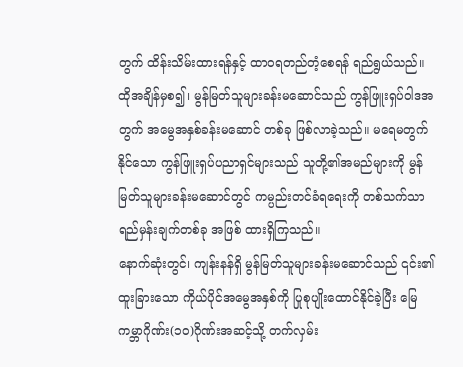တွက် ထိန်းသိမ်းထားရန်နှင့် ထာဝရတည်တံ့စေရန် ရည်ရွယ်သည်။
ထိုအချိန်မှစ၍၊ မွန်မြတ်သူများခန်းမဆောင်သည် ကွန်ဖြူးရှပ်ဝါဒအတွက် အမွေအနှစ်ခန်းမဆောင် တစ်ခု ဖြစ်လာခဲ့သည်။ မရေမတွက်နိုင်သော ကွန်ဖြူးရှပ်ပညာရှင်များသည် သူတို့၏အမည်များကို မွန်မြတ်သူများခန်းမဆောင်တွင် ကမ္ပည်းတင်ခံရရေးကို တစ်သက်သာ ရည်မှန်းချက်တစ်ခု အဖြစ် ထားရှိကြသည်။
နောက်ဆုံးတွင်၊ ကျန်းနန်ရှိ မွန်မြတ်သူများခန်းမဆောင်သည် ၎င်း၏ ထူးခြားသော ကိုယ်ပိုင်အမွေအနှစ်ကို ပြုစုပျိုးထောင်နိုင်ခဲ့ပြီး မြေကမ္ဘာဂိုဏ်း(၁၀)ဂိုဏ်းအဆင့်သို့ တက်လှမ်း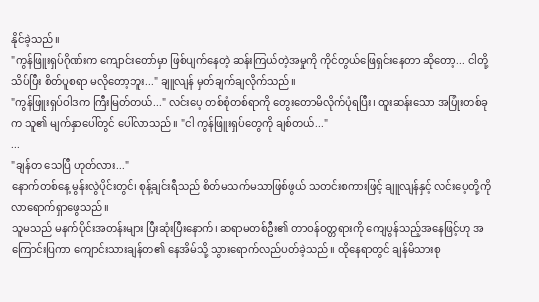နိုင်ခဲ့သည်။
"ကွန်ဖြူးရှပ်ဂိုဏ်းက ကျောင်းတော်မှာ ဖြစ်ပျက်နေတဲ့ ဆန်းကြယ်တဲ့အမှုကို ကိုင်တွယ်ဖြေရှင်းနေတာ ဆိုတော့... ငါတို့ သိပ်ပြီး စိတ်ပူစရာ မလိုတော့ဘူး..." ချူလျန် မှတ်ချက်ချလိုက်သည်။
"ကွန်ဖြူးရှပ်ဝါဒက ကြီးမြတ်တယ်..." လင်းပေ့ တစ်စုံတစ်ရာကို တွေးတောမိလိုက်ပုံရပြီး၊ ထူးဆန်းသော အပြုံးတစ်ခုက သူ၏ မျက်နှာပေါ်တွင် ပေါ်လာသည်။ "ငါ ကွန်ဖြူးရှပ်တွေကို ချစ်တယ်..."
...
"ချန်တ သေပြီ ဟုတ်လား..."
နောက်တစ်နေ့ မွန်းလွဲပိုင်းတွင်၊ စုန့်ချင်းရီသည် စိတ်မသက်မသာဖြစ်ဖွယ် သတင်းစကားဖြင့် ချူလျန်နှင့် လင်းပေ့တို့ကို လာရောက်ရှာဖွေသည်။
သူမသည် မနက်ပိုင်းအတန်းများ ပြီးဆုံးပြီးနောက်၊ ဆရာမတစ်ဦး၏ တာဝန်ဝတ္တရားကို ကျေပွန်သည့်အနေဖြင့်ဟု အကြောင်းပြကာ ကျောင်းသားချန်တ၏ နေအိမ်သို့ သွားရောက်လည်ပတ်ခဲ့သည်။ ထိုနေရာတွင် ချန်မိသားစု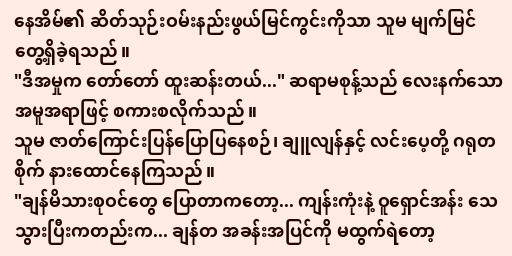နေအိမ်၏ ဆိတ်သုဉ်းဝမ်းနည်းဖွယ်မြင်ကွင်းကိုသာ သူမ မျက်မြင်တွေ့ရှိခဲ့ရသည်။
"ဒီအမှုက တော်တော် ထူးဆန်းတယ်..." ဆရာမစုန့်သည် လေးနက်သော အမူအရာဖြင့် စကားစလိုက်သည်။
သူမ ဇာတ်ကြောင်းပြန်ပြောပြနေစဉ်၊ ချူလျန်နှင့် လင်းပေ့တို့ ဂရုတစိုက် နားထောင်နေကြသည်။
"ချန်မိသားစုဝင်တွေ ပြောတာကတော့... ကျန်းကုံးနဲ့ ဝူရှောင်အန်း သေသွားပြီးကတည်းက... ချန်တ အခန်းအပြင်ကို မထွက်ရဲတော့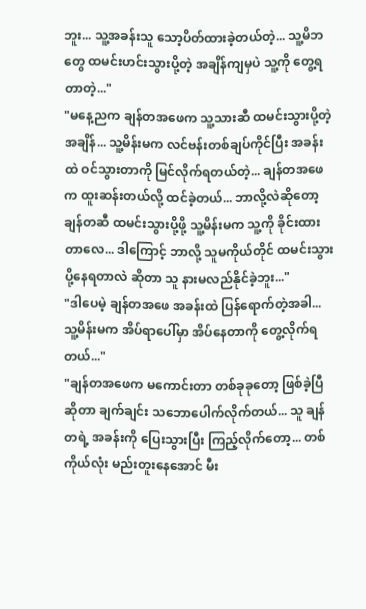ဘူး... သူ့အခန်းသူ သော့ပိတ်ထားခဲ့တယ်တဲ့... သူ့မိဘတွေ ထမင်းဟင်းသွားပို့တဲ့ အချိန်ကျမှပဲ သူ့ကို တွေ့ရတာတဲ့..."
"မနေ့ညက ချန်တအဖေက သူ့သားဆီ ထမင်းသွားပို့တဲ့အချိန်... သူ့မိန်းမက လင်ဗန်းတစ်ချပ်ကိုင်ပြီး အခန်းထဲ ဝင်သွားတာကို မြင်လိုက်ရတယ်တဲ့... ချန်တအဖေက ထူးဆန်းတယ်လို့ ထင်ခဲ့တယ်... ဘာလို့လဲဆိုတော့ ချန်တဆီ ထမင်းသွားပို့ဖို့ သူ့မိန်းမက သူ့ကို ခိုင်းထားတာလေ... ဒါကြောင့် ဘာလို့ သူမကိုယ်တိုင် ထမင်းသွားပို့နေရတာလဲ ဆိုတာ သူ နားမလည်နိုင်ခဲ့ဘူး..."
"ဒါပေမဲ့ ချန်တအဖေ အခန်းထဲ ပြန်ရောက်တဲ့အခါ... သူ့မိန်းမက အိပ်ရာပေါ်မှာ အိပ်နေတာကို တွေ့လိုက်ရတယ်..."
"ချန်တအဖေက မကောင်းတာ တစ်ခုခုတော့ ဖြစ်ခဲ့ပြီဆိုတာ ချက်ချင်း သဘောပေါက်လိုက်တယ်... သူ ချန်တရဲ့ အခန်းကို ပြေးသွားပြီး ကြည့်လိုက်တော့... တစ်ကိုယ်လုံး မည်းတူးနေအောင် မီး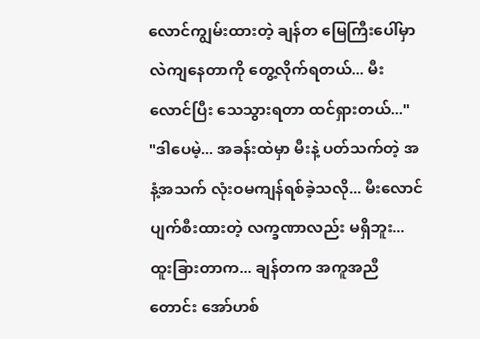လောင်ကျွမ်းထားတဲ့ ချန်တ မြေကြီးပေါ်မှာ လဲကျနေတာကို တွေ့လိုက်ရတယ်... မီးလောင်ပြီး သေသွားရတာ ထင်ရှားတယ်..."
"ဒါပေမဲ့... အခန်းထဲမှာ မီးနဲ့ ပတ်သက်တဲ့ အနံ့အသက် လုံးဝမကျန်ရစ်ခဲ့သလို... မီးလောင်ပျက်စီးထားတဲ့ လက္ခဏာလည်း မရှိဘူး... ထူးခြားတာက... ချန်တက အကူအညီတောင်း အော်ဟစ်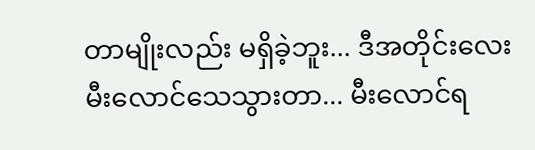တာမျိုးလည်း မရှိခဲ့ဘူး... ဒီအတိုင်းလေး မီးလောင်သေသွားတာ... မီးလောင်ရ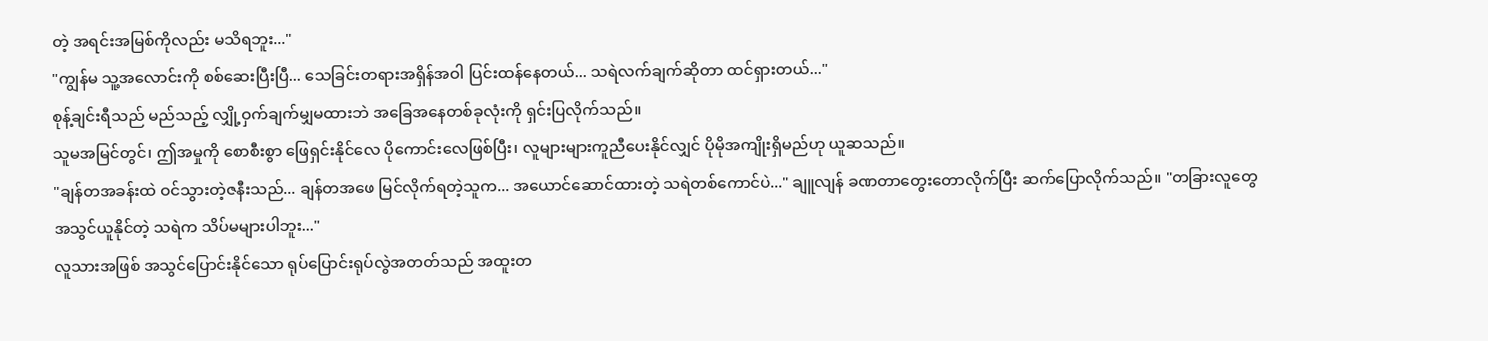တဲ့ အရင်းအမြစ်ကိုလည်း မသိရဘူး..."
"ကျွန်မ သူ့အလောင်းကို စစ်ဆေးပြီးပြီ... သေခြင်းတရားအရှိန်အဝါ ပြင်းထန်နေတယ်... သရဲလက်ချက်ဆိုတာ ထင်ရှားတယ်..."
စုန့်ချင်းရီသည် မည်သည့် လျှို့ဝှက်ချက်မျှမထားဘဲ အခြေအနေတစ်ခုလုံးကို ရှင်းပြလိုက်သည်။
သူမအမြင်တွင်၊ ဤအမှုကို စောစီးစွာ ဖြေရှင်းနိုင်လေ ပိုကောင်းလေဖြစ်ပြီး၊ လူများများကူညီပေးနိုင်လျှင် ပိုမိုအကျိုးရှိမည်ဟု ယူဆသည်။
"ချန်တအခန်းထဲ ဝင်သွားတဲ့ဇနီးသည်... ချန်တအဖေ မြင်လိုက်ရတဲ့သူက... အယောင်ဆောင်ထားတဲ့ သရဲတစ်ကောင်ပဲ..." ချူလျန် ခဏတာတွေးတောလိုက်ပြီး ဆက်ပြောလိုက်သည်။ "တခြားလူတွေ အသွင်ယူနိုင်တဲ့ သရဲက သိပ်မများပါဘူး..."
လူသားအဖြစ် အသွင်ပြောင်းနိုင်သော ရုပ်ပြောင်းရုပ်လွဲအတတ်သည် အထူးတ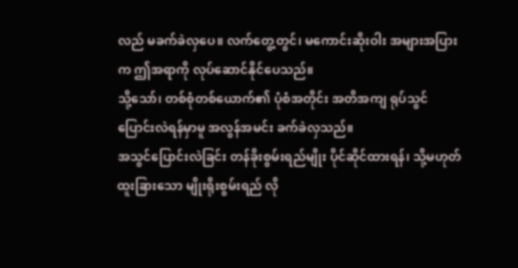လည် မခက်ခဲလှပေ။ လက်တွေ့တွင်၊ မကောင်းဆိုးဝါး အများအပြားက ဤအရာကို လုပ်ဆောင်နိုင်ပေသည်။
သို့သော်၊ တစ်စုံတစ်ယောက်၏ ပုံစံအတိုင်း အတိအကျ ရုပ်သွင်ပြောင်းလဲရန်မှာမူ အလွန်အမင်း ခက်ခဲလှသည်။
အသွင်ပြောင်းလဲခြင်း တန်ခိုးစွမ်းရည်မျိုး ပိုင်ဆိုင်ထားရန်၊ သို့မဟုတ် ထူးခြားသော မျိုးရိုးစွမ်းရည် လို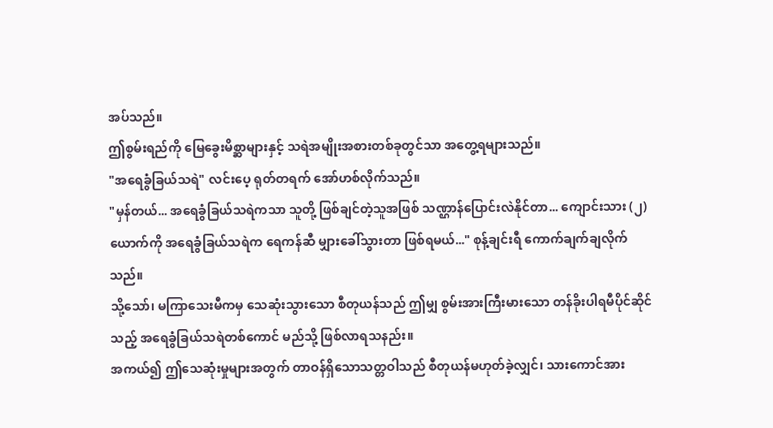အပ်သည်။
ဤစွမ်းရည်ကို မြေခွေးမိစ္ဆာများနှင့် သရဲအမျိုးအစားတစ်ခုတွင်သာ အတွေ့ရများသည်။
"အရေခွံခြယ်သရဲ" လင်းပေ့ ရုတ်တရက် အော်ဟစ်လိုက်သည်။
"မှန်တယ်... အရေခွံခြယ်သရဲကသာ သူတို့ ဖြစ်ချင်တဲ့သူအဖြစ် သဏ္ဌာန်ပြောင်းလဲနိုင်တာ... ကျောင်းသား (၂)ယောက်ကို အရေခွံခြယ်သရဲက ရေကန်ဆီ မျှားခေါ်သွားတာ ဖြစ်ရမယ်..." စုန့်ချင်းရီ ကောက်ချက်ချလိုက်သည်။
သို့သော်၊ မကြာသေးမီကမှ သေဆုံးသွားသော စီတုယန်သည် ဤမျှ စွမ်းအားကြီးမားသော တန်ခိုးပါရမီပိုင်ဆိုင်သည့် အရေခွံခြယ်သရဲတစ်ကောင် မည်သို့ ဖြစ်လာရသနည်း။
အကယ်၍ ဤသေဆုံးမှုများအတွက် တာဝန်ရှိသောသတ္တဝါသည် စီတုယန်မဟုတ်ခဲ့လျှင်၊ သားကောင်အား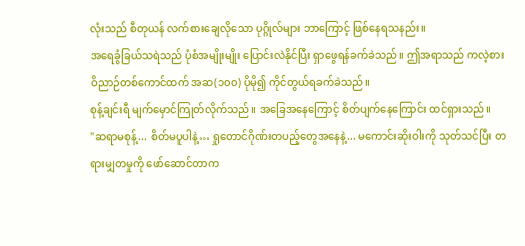လုံးသည် စီတုယန် လက်စားချေလိုသော ပုဂ္ဂိုလ်များ ဘာကြောင့် ဖြစ်နေရသနည်း။
အရေခွံခြယ်သရဲသည် ပုံစံအမျိုးမျိုး ပြောင်းလဲနိုင်ပြီး ရှာဖွေရန်ခက်ခဲသည်။ ဤအရာသည် ကလဲ့စားဝိညာဉ်တစ်ကောင်ထက် အဆ(၁၀၀) ပိုမို၍ ကိုင်တွယ်ရခက်ခဲသည်။
စုန့်ချင်းရီ မျက်မှောင်ကြုတ်လိုက်သည်။ အခြေအနေကြောင့် စိတ်ပျက်နေကြောင်း ထင်ရှားသည်။
"ဆရာမစုန့်... စိတ်မပူပါနဲ့… ရှုတောင်ဂိုဏ်းတပည့်တွေအနေနဲ့... မကောင်းဆိုးဝါးကို သုတ်သင်ပြီး တရားမျှတမှုကို ဖော်ဆောင်တာက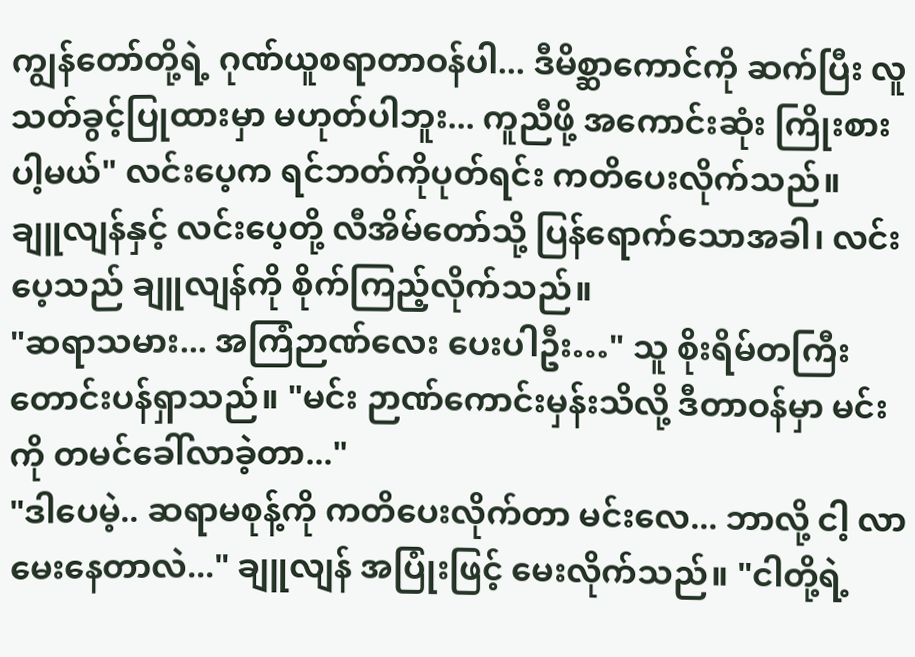ကျွန်တော်တို့ရဲ့ ဂုဏ်ယူစရာတာဝန်ပါ... ဒီမိစ္ဆာကောင်ကို ဆက်ပြီး လူသတ်ခွင့်ပြုထားမှာ မဟုတ်ပါဘူး... ကူညီဖို့ အကောင်းဆုံး ကြိုးစားပါ့မယ်" လင်းပေ့က ရင်ဘတ်ကိုပုတ်ရင်း ကတိပေးလိုက်သည်။
ချူလျန်နှင့် လင်းပေ့တို့ လီအိမ်တော်သို့ ပြန်ရောက်သောအခါ၊ လင်းပေ့သည် ချူလျန်ကို စိုက်ကြည့်လိုက်သည်။
"ဆရာသမား... အကြံဉာဏ်လေး ပေးပါဦး…" သူ စိုးရိမ်တကြီး တောင်းပန်ရှာသည်။ "မင်း ဉာဏ်ကောင်းမှန်းသိလို့ ဒီတာဝန်မှာ မင်းကို တမင်ခေါ်လာခဲ့တာ..."
"ဒါပေမဲ့.. ဆရာမစုန့်ကို ကတိပေးလိုက်တာ မင်းလေ... ဘာလို့ ငါ့ လာမေးနေတာလဲ..." ချူလျန် အပြုံးဖြင့် မေးလိုက်သည်။ "ငါတို့ရဲ့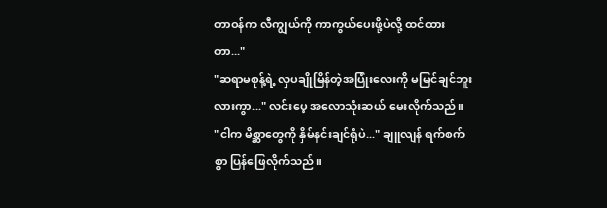တာဝန်က လီကျွယ်ကို ကာကွယ်ပေးဖို့ပဲလို့ ထင်ထားတာ..."
"ဆရာမစုန့်ရဲ့ လှပချိုမြိန်တဲ့အပြုံးလေးကို မမြင်ချင်ဘူးလားကွာ..." လင်းပေ့ အလောသုံးဆယ် မေးလိုက်သည်။
"ငါက မိစ္ဆာတွေကို နှိမ်နင်းချင်ရုံပဲ..." ချူလျန် ရက်စက်စွာ ပြန်ဖြေလိုက်သည်။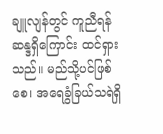ချူလျန်တွင် ကူညီရန် ဆန္ဒရှိကြောင်း ထင်ရှားသည်။ မည်သို့ပင်ဖြစ်စေ၊ အရေခွံခြယ်သရဲရှိ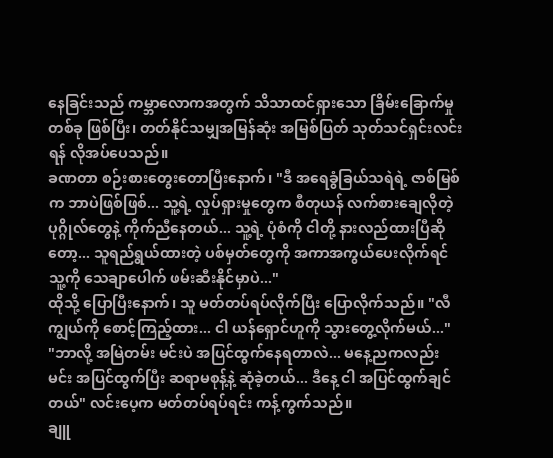နေခြင်းသည် ကမ္ဘာလောကအတွက် သိသာထင်ရှားသော ခြိမ်းခြောက်မှုတစ်ခု ဖြစ်ပြီး၊ တတ်နိုင်သမျှအမြန်ဆုံး အမြစ်ပြတ် သုတ်သင်ရှင်းလင်းရန် လိုအပ်ပေသည်။
ခဏတာ စဉ်းစားတွေးတောပြီးနောက်၊ "ဒီ အရေခွံခြယ်သရဲရဲ့ ဇာစ်မြစ်က ဘာပဲဖြစ်ဖြစ်... သူ့ရဲ့ လှုပ်ရှားမှုတွေက စီတုယန် လက်စားချေလိုတဲ့ ပုဂ္ဂိုလ်တွေနဲ့ ကိုက်ညီနေတယ်... သူ့ရဲ့ ပုံစံကို ငါတို့ နားလည်ထားပြီဆိုတော့... သူရည်ရွယ်ထားတဲ့ ပစ်မှတ်တွေကို အကာအကွယ်ပေးလိုက်ရင် သူ့ကို သေချာပေါက် ဖမ်းဆီးနိုင်မှာပဲ..."
ထိုသို့ ပြောပြီးနောက်၊ သူ မတ်တပ်ရပ်လိုက်ပြီး ပြောလိုက်သည်။ "လီကျွယ်ကို စောင့်ကြည့်ထား... ငါ ယန်ရှောင်ဟူကို သွားတွေ့လိုက်မယ်..."
"ဘာလို့ အမြဲတမ်း မင်းပဲ အပြင်ထွက်နေရတာလဲ... မနေ့ညကလည်း မင်း အပြင်ထွက်ပြီး ဆရာမစုန့်နဲ့ ဆုံခဲ့တယ်... ဒီနေ့ ငါ အပြင်ထွက်ချင်တယ်" လင်းပေ့က မတ်တပ်ရပ်ရင်း ကန့်ကွက်သည်။
ချူ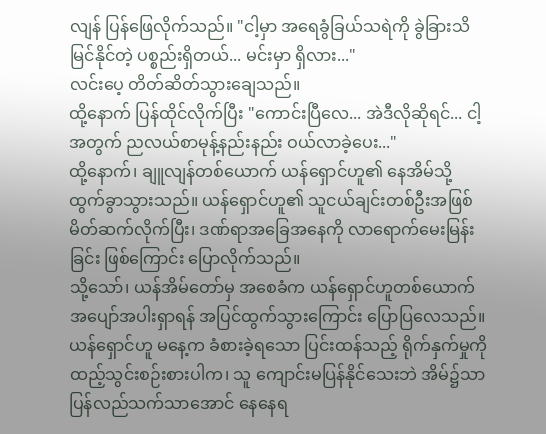လျန် ပြန်ဖြေလိုက်သည်။ "ငါ့မှာ အရေခွံခြယ်သရဲကို ခွဲခြားသိမြင်နိုင်တဲ့ ပစ္စည်းရှိတယ်... မင်းမှာ ရှိလား..."
လင်းပေ့ တိတ်ဆိတ်သွားချေသည်။
ထို့နောက် ပြန်ထိုင်လိုက်ပြီး "ကောင်းပြီလေ... အဲဒီလိုဆိုရင်... ငါ့အတွက် ညလယ်စာမုန့်နည်းနည်း ဝယ်လာခဲ့ပေး..."
ထို့နောက်၊ ချူလျန်တစ်ယောက် ယန်ရှောင်ဟူ၏ နေအိမ်သို့ ထွက်ခွာသွားသည်။ ယန်ရှောင်ဟူ၏ သူငယ်ချင်းတစ်ဦးအဖြစ် မိတ်ဆက်လိုက်ပြီး၊ ဒဏ်ရာအခြေအနေကို လာရောက်မေးမြန်းခြင်း ဖြစ်ကြောင်း ပြောလိုက်သည်။
သို့သော်၊ ယန်အိမ်တော်မှ အစေခံက ယန်ရှောင်ဟူတစ်ယောက် အပျော်အပါးရှာရန် အပြင်ထွက်သွားကြောင်း ပြောပြလေသည်။
ယန်ရှောင်ဟူ မနေ့က ခံစားခဲ့ရသော ပြင်းထန်သည့် ရိုက်နှက်မှုကို ထည့်သွင်းစဉ်းစားပါက၊ သူ ကျောင်းမပြန်နိုင်သေးဘဲ အိမ်၌သာ ပြန်လည်သက်သာအောင် နေနေရ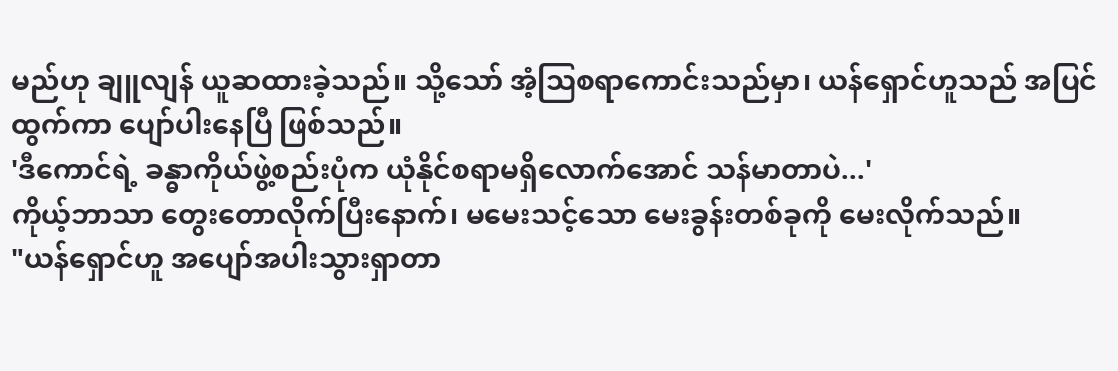မည်ဟု ချူလျန် ယူဆထားခဲ့သည်။ သို့သော် အံ့ဩစရာကောင်းသည်မှာ၊ ယန်ရှောင်ဟူသည် အပြင်ထွက်ကာ ပျော်ပါးနေပြီ ဖြစ်သည်။
'ဒီကောင်ရဲ့ ခန္ဓာကိုယ်ဖွဲ့စည်းပုံက ယုံနိုင်စရာမရှိလောက်အောင် သန်မာတာပဲ...'
ကိုယ့်ဘာသာ တွေးတောလိုက်ပြီးနောက်၊ မမေးသင့်သော မေးခွန်းတစ်ခုကို မေးလိုက်သည်။
"ယန်ရှောင်ဟူ အပျော်အပါးသွားရှာတာ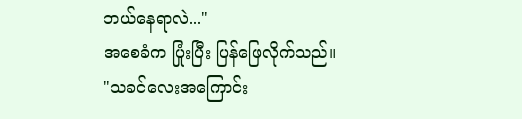ဘယ်နေရာလဲ..."
အစေခံက ပြုံးပြီး ပြန်ဖြေလိုက်သည်။
"သခင်လေးအကြောင်း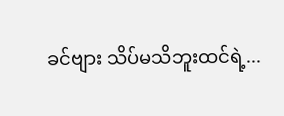ခင်ဗျား သိပ်မသိဘူးထင်ရဲ့...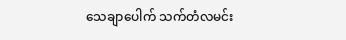သေချာပေါက် သက်တံလမင်း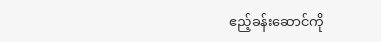ဧည့်ခန်းဆောင်ကို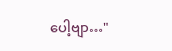ပေါ့ဗျာ…"